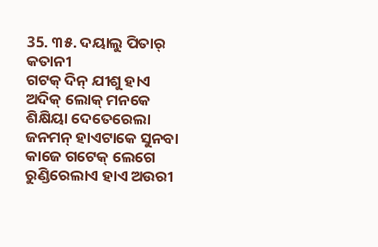35. ୩୫. ଦୟାଲୁ ପିତାର୍ କତାନୀ
ଗଟକ୍ ଦିନ୍ ଯୀଶୁ ହାଏ ଅଦିକ୍ ଲୋକ୍ ମନକେ ଶିକ୍ଷିୟା ଦେତେରେଲା ଜନମନ୍ ହାଏଟାକେ ସୁନବା କାଜେ ଗଟେକ୍ ଲେଗେ ରୁଣ୍ଡିରେଲାଏ ହାଏ ଅଉରୀ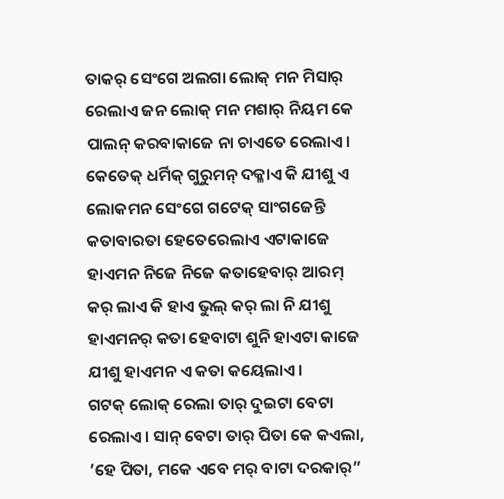ତାକର୍ ସେଂଗେ ଅଲଗା ଲୋକ୍ ମନ ମିସାର୍ ରେଲାଏ ଜନ ଲୋକ୍ ମନ ମଶାର୍ ନିୟମ କେ ପାଲନ୍ କରବାକାଜେ ନା ଚାଏତେ ରେଲାଏ।
କେତେକ୍ ଧର୍ମିକ୍ ଗୁରୁମନ୍ ଦକ୍ଳାଏ କି ଯୀଶୁ ଏ ଲୋକମନ ସେଂଗେ ଗଟେକ୍ ସାଂଗଜେନ୍ତି କତାବାରତା ହେତେରେଲାଏ ଏଟାକାଜେ ହାଏମନ ନିଜେ ନିଜେ କତାହେବାର୍ ଆରମ୍ କର୍ ଲାଏ କି ହାଏ ଭୁଲ୍ କର୍ ଲା ନି ଯୀଶୁ ହାଏମନର୍ କତା ହେବାଟା ଶୁନି ହାଏଟା କାଜେ ଯୀଶୁ ହାଏମନ ଏ କତା କୟେଲାଏ।
ଗଟକ୍ ଲୋକ୍ ରେଲା ତାର୍ ଦୁଇଟା ବେଟା ରେଲାଏ। ସାନ୍ ବେଟା ତାର୍ ପିତା କେ କଏଲା, ’ହେ ପିତା, ମକେ ଏବେ ମର୍ ବାଟା ଦରକାର୍”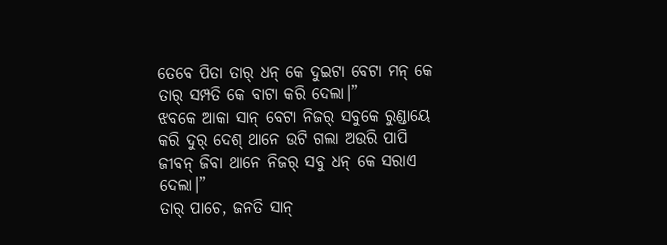ତେବେ ପିତା ତାର୍ ଧନ୍ କେ ଦୁଇଟା ବେଟା ମନ୍ କେ ତାର୍ ସମ୍ପତି କେ ବାଟା କରି ଦେଲା।”
ଝବକେ ଆକା ସାନ୍ ବେଟା ନିଜର୍ ସବୁକେ ରୁଣ୍ଡାୟେ କରି ଦୁର୍ ଦେଶ୍ ଥାନେ ଉଟି ଗଲା ଅଉରି ପାପି ଜୀବନ୍ ଜିବା ଥାନେ ନିଜର୍ ସବୁ ଧନ୍ କେ ସରାଏ ଦେଲା।”
ତାର୍ ପାଚେ, ଜନତି ସାନ୍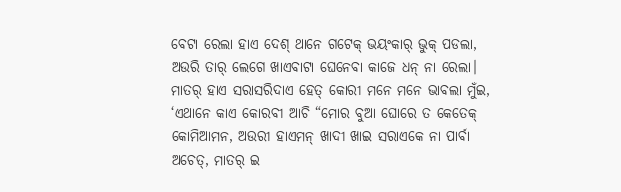ବେଟା ରେଲା ହାଏ ଦେଶ୍ ଥାନେ ଗଟେକ୍ ଭୟଂକାର୍ ଭୁକ୍ ପଡଲା, ଅଉରି ତାର୍ ଲେଗେ ଖାଏବାଟା ଘେନେବା କାଜେ ଧନ୍ ନା ରେଲା।
ମାତର୍ ହାଏ ସରାସରିଦାଏ ହେତ୍ କୋରୀ ମନେ ମନେ ଭାବଲା ମୁଁଇ, ‘ଏଥାନେ କାଏ କୋରବୀ ଆଚି “ମୋର ବୁଆ ଘୋରେ ତ କେତେକ୍ କୋମିଆମନ, ଅଉରୀ ହାଏମନ୍ ଖାଦୀ ଖାଇ ସରାଏକେ ନା ପାର୍ବା ଅଚେତ୍, ମାତର୍ ଇ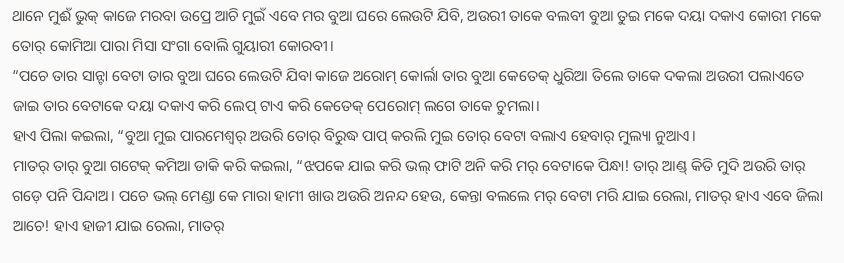ଥାନେ ମୁଈଁ ଭୁକ୍ କାଜେ ମରବା ଉପ୍ରେ ଆଚି ମୁଇଁ ଏବେ ମର ବୁଆ ଘରେ ଲେଉଟି ଯିବି, ଅଉରୀ ତାକେ ବଲବୀ ବୁଆ ତୁଇ ମକେ ଦୟା ଦକାଏ କୋରୀ ମକେ ତୋର୍ କୋମିଆ ପାରା ମିସା ସଂଗା ବୋଲି ଗୁୟାରୀ କୋରବୀ।
“ପଚେ ତାର ସାନ୍ଟା ବେଟା ତାର ବୁଆ ଘରେ ଲେଉଟି ଯିବା କାଜେ ଅରୋମ୍ କୋର୍ଲା ତାର ବୁଆ କେତେକ୍ ଧୁରିଆ ତିଲେ ତାକେ ଦକଲା ଅଉରୀ ପଲାଏତେ ଜାଇ ତାର ବେଟାକେ ଦୟା ଦକାଏ କରି ଲେପ୍ ଟାଏ କରି କେତେକ୍ ପେରୋମ୍ ଲଗେ ତାକେ ଚୁମଲା।
ହାଏ ପିଲା କଇଲା, “ବୁଆ ମୁଇ ପାରମେଶ୍ବର୍ ଅଉରି ତୋର୍ ବିରୁଦ୍ଧ ପାପ୍ କରଲି ମୁଇ ତୋର୍ ବେଟା ବଲାଏ ହେବାର୍ ମୁଲ୍ୟା ନୁଆଏ।
ମାତର୍ ତାର୍ ବୁଆ ଗଟେକ୍ କମିଆ ଡାକି କରି କଇଲା, “ଝପକେ ଯାଇ କରି ଭଲ୍ ଫାଟି ଅନି କରି ମର୍ ବେଟାକେ ପିନ୍ଧା! ତାର୍ ଆଣ୍ଡ୍ କିତି ମୁଦି ଅଉରି ତାର୍ ଗଡ଼େ ପନି ପିନ୍ଦାଅ। ପଚେ ଭଲ୍ ମେଣ୍ଡା କେ ମାରା ହାମୀ ଖାଉ ଅଉରି ଅନନ୍ଦ ହେଉ, କେନ୍ତା ବଲଲେ ମର୍ ବେଟା ମରି ଯାଇ ରେଲା, ମାତର୍ ହାଏ ଏବେ ଜିଲା ଆଚେ! ହାଏ ହାଜୀ ଯାଇ ରେଲା, ମାତର୍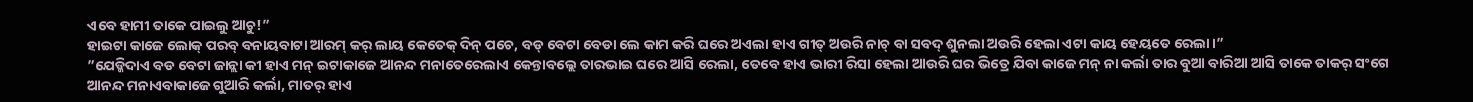ଏବେ ହାମୀ ତାକେ ପାଇଲୁ ଆଚୁ!”
ହାଇଟା କାଜେ ଲୋକ୍ ପରବ୍ ବନାୟବାଟା ଆରମ୍ କର୍ ଲାୟ କେତେକ୍ ଦିନ୍ ପଚେ, ବଡ୍ ବେଟା ବେଡା ଲେ କାମ କରି ଘରେ ଅଏଲା ହାଏ ଗୀତ୍ ଅଉରି ନାଚ୍ ବା ସବଦ୍ ଶୁନଲା ଅଉରି ହେଲା ଏଟା କାୟ ହେୟତେ ରେଲା।”
”ଯେଡ୍କିଦାଏ ବଡ ବେଟା ଜାନ୍ଲା କୀ ହାଏ ମନ୍ ଇଟାକାଜେ ଆନନ୍ଦ ମନାତେରେଲାଏ କେନ୍ତାବଲ୍ଲେ ତାରଭାଇ ଘରେ ଆସି ରେଲା, ତେବେ ହାଏ ଭାରୀ ରିସା ହେଲା ଆଉରି ଘର ଭିତ୍ରେ ଯିବା କାଜେ ମନ୍ ନା କର୍ଲା ତାର ବୁଆ ବାରିଆ ଆସି ତାକେ ତାକର୍ ସଂଗେ ଆନନ୍ଦ ମନାଏବାକାଜେ ଗୁଆରି କର୍ଲା, ମାତର୍ ହାଏ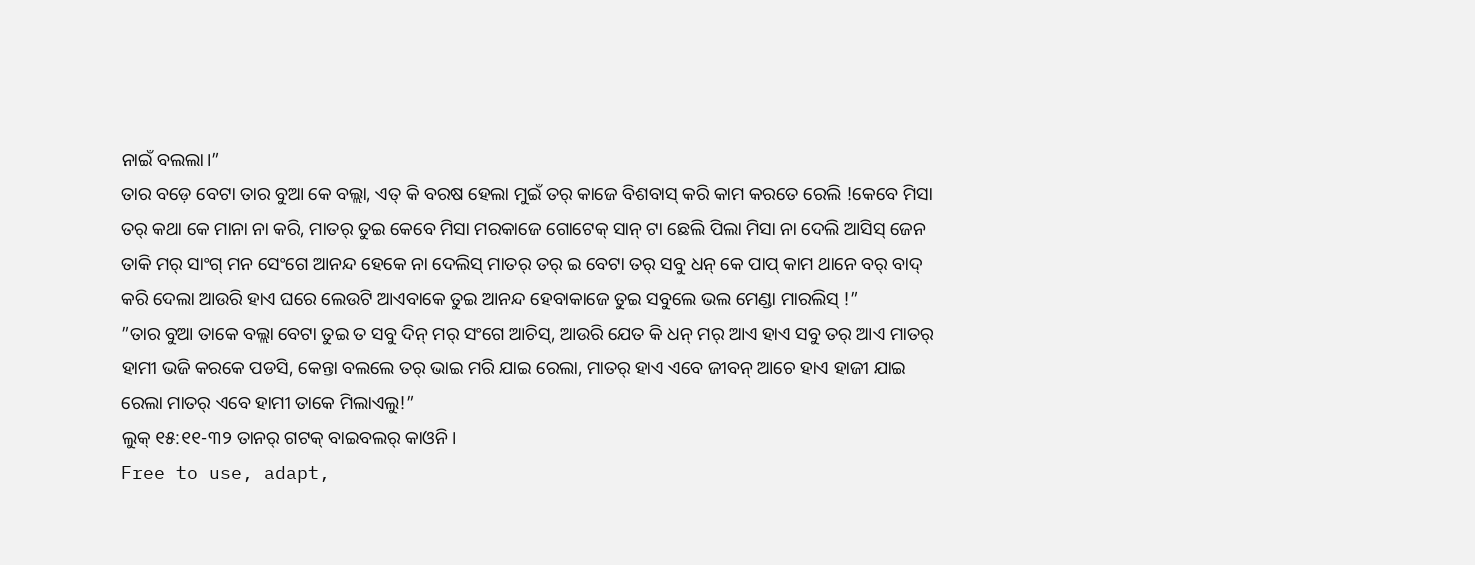ନାଇଁ ବଲଲା।”
ତାର ବଡ଼େ ବେଟା ତାର ବୁଆ କେ ବଲ୍ଲା, ଏତ୍ କି ବରଷ ହେଲା ମୁଇଁ ତର୍ କାଜେ ବିଶବାସ୍ କରି କାମ କରତେ ରେଲି !କେବେ ମିସା ତର୍ କଥା କେ ମାନା ନା କରି, ମାତର୍ ତୁଇ କେବେ ମିସା ମରକାଜେ ଗୋଟେକ୍ ସାନ୍ ଟା ଛେଲି ପିଲା ମିସା ନା ଦେଲି ଆସିସ୍ ଜେନ ତାକି ମର୍ ସାଂଗ୍ ମନ ସେଂଗେ ଆନନ୍ଦ ହେକେ ନା ଦେଲିସ୍ ମାତର୍ ତର୍ ଇ ବେଟା ତର୍ ସବୁ ଧନ୍ କେ ପାପ୍ କାମ ଥାନେ ବର୍ ବାଦ୍ କରି ଦେଲା ଆଉରି ହାଏ ଘରେ ଲେଉଟି ଆଏବାକେ ତୁଇ ଆନନ୍ଦ ହେବାକାଜେ ତୁଇ ସବୁଲେ ଭଲ ମେଣ୍ଡା ମାରଲିସ୍ !”
”ତାର ବୁଆ ତାକେ ବଲ୍ଲା ବେଟା ତୁଇ ତ ସବୁ ଦିନ୍ ମର୍ ସଂଗେ ଆଚିସ୍, ଆଉରି ଯେତ କି ଧନ୍ ମର୍ ଆଏ ହାଏ ସବୁ ତର୍ ଆଏ ମାତର୍ ହାମୀ ଭଜି କରକେ ପଡସି, କେନ୍ତା ବଲଲେ ତର୍ ଭାଇ ମରି ଯାଇ ରେଲା, ମାତର୍ ହାଏ ଏବେ ଜୀବନ୍ ଆଚେ ହାଏ ହାଜୀ ଯାଇ ରେଲା ମାତର୍ ଏବେ ହାମୀ ତାକେ ମିଲାଏଲୁ!”
ଲୁକ୍ ୧୫:୧୧-୩୨ ତାନର୍ ଗଟକ୍ ବାଇବଲର୍ କାଓନି।
Free to use, adapt,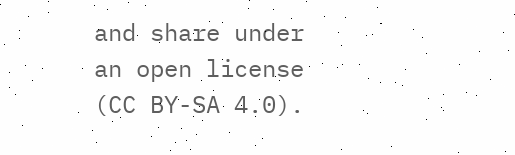and share under an open license (CC BY-SA 4.0).